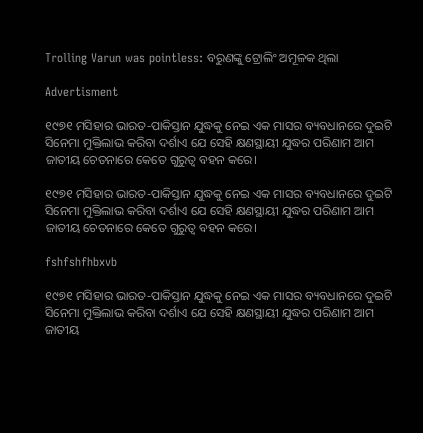Trolling Varun was pointless: ବରୁଣଙ୍କୁ ଟ୍ରୋଲିଂ ଅମୂଳକ ଥିଲା

Advertisment

୧୯୭୧ ମସିହାର ଭାରତ-ପାକିସ୍ତାନ ଯୁଦ୍ଧକୁ ନେଇ ଏକ ମାସର ବ୍ୟବଧାନରେ ଦୁଇଟି ସିନେମା ମୁକ୍ତିଲାଭ କରିବା ଦର୍ଶାଏ ଯେ ସେହି କ୍ଷଣସ୍ଥାୟୀ ଯୁଦ୍ଧର ପରିଣାମ ଆମ ଜାତୀୟ ଚେତନାରେ କେତେ ଗୁରୁତ୍ବ ବହନ କରେ।

୧୯୭୧ ମସିହାର ଭାରତ-ପାକିସ୍ତାନ ଯୁଦ୍ଧକୁ ନେଇ ଏକ ମାସର ବ୍ୟବଧାନରେ ଦୁଇଟି ସିନେମା ମୁକ୍ତିଲାଭ କରିବା ଦର୍ଶାଏ ଯେ ସେହି କ୍ଷଣସ୍ଥାୟୀ ଯୁଦ୍ଧର ପରିଣାମ ଆମ ଜାତୀୟ ଚେତନାରେ କେତେ ଗୁରୁତ୍ବ ବହନ କରେ।

fshfshfhbxvb

୧୯୭୧ ମସିହାର ଭାରତ-ପାକିସ୍ତାନ ଯୁଦ୍ଧକୁ ନେଇ ଏକ ମାସର ବ୍ୟବଧାନରେ ଦୁଇଟି ସିନେମା ମୁକ୍ତିଲାଭ କରିବା ଦର୍ଶାଏ ଯେ ସେହି କ୍ଷଣସ୍ଥାୟୀ ଯୁଦ୍ଧର ପରିଣାମ ଆମ ଜାତୀୟ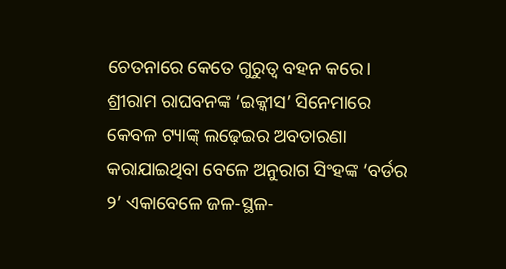ଚେତନାରେ କେତେ ଗୁରୁତ୍ବ ବହନ କରେ। ଶ୍ରୀରାମ ରାଘବନଙ୍କ ‘ଇକ୍କୀସ’ ସିନେମାରେ କେବଳ ଟ୍ୟାଙ୍କ୍‌ ଲଢ଼େଇର ଅବତାରଣା କରାଯାଇଥିବା ବେଳେ ଅନୁରାଗ ସିଂହଙ୍କ ‘ବର୍ଡର ୨’ ଏକାବେଳେ ଜଳ-ସ୍ଥଳ-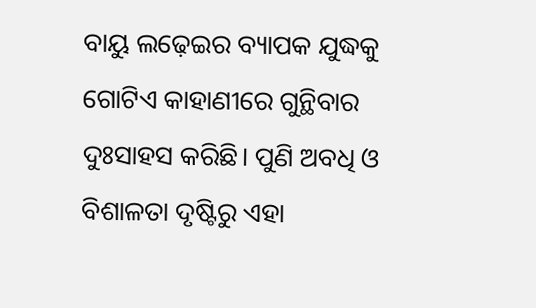ବାୟୁ ଲଢ଼େଇର ବ୍ୟାପକ ଯୁଦ୍ଧକୁ ଗୋଟିଏ କାହାଣୀରେ ଗୁନ୍ଥିବାର ଦୁଃସାହସ କରିଛି। ପୁଣି ଅବଧି ଓ ବିଶାଳତା ଦୃଷ୍ଟିରୁ ଏହା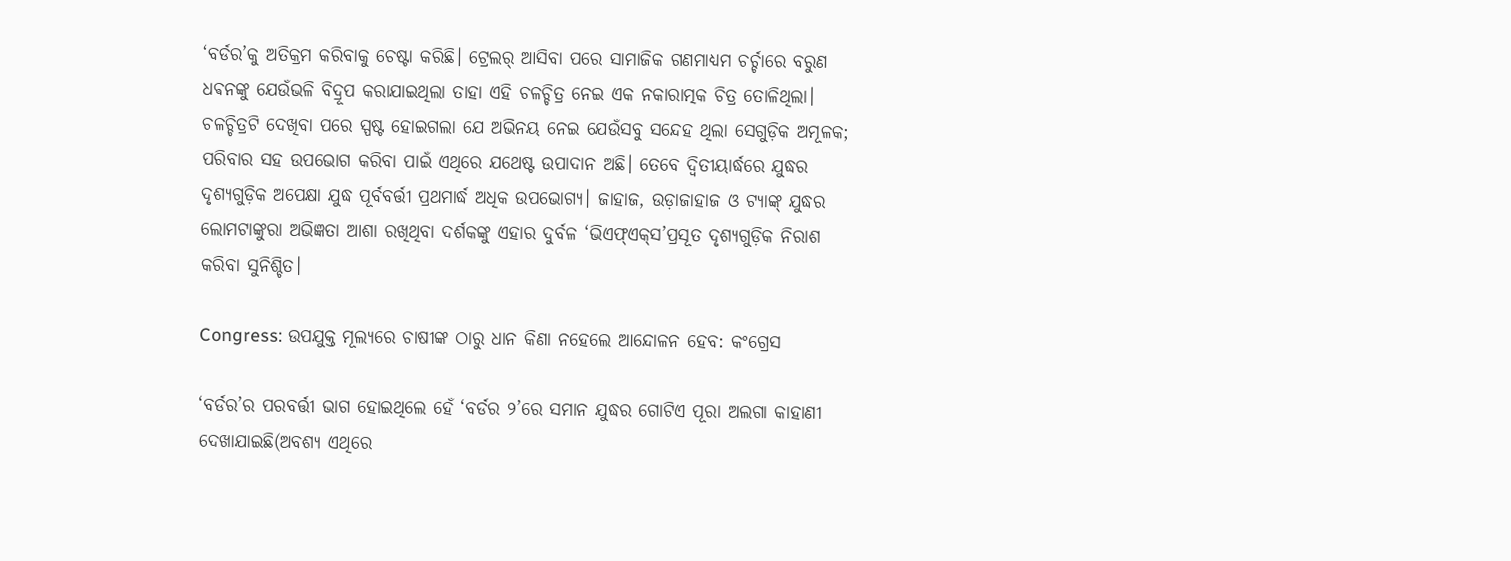‘ବର୍ଡର’କୁ ଅତିକ୍ରମ କରିବାକୁ ଚେଷ୍ଟା କରିଛି। ଟ୍ରେଲର୍‌ ଆସିବା ପରେ ସାମାଜିକ ଗଣମାଧ୍ୟମ ଚର୍ଚ୍ଚାରେ ବରୁଣ ଧଵନଙ୍କୁ ଯେଉଁଭଳି ବିଦ୍ରୂପ କରାଯାଇଥିଲା ତାହା ଏହି ଚଳଚ୍ଚିତ୍ର ନେଇ ଏକ ନକାରାତ୍ମକ ଚିତ୍ର ତୋଳିଥିଲା। ଚଳଚ୍ଚିତ୍ରଟି ଦେଖିବା ପରେ ସ୍ପଷ୍ଟ ହୋଇଗଲା ଯେ ଅଭିନୟ ନେଇ ଯେଉଁସବୁ ସନ୍ଦେହ ଥିଲା ସେଗୁଡ଼ିକ ଅମୂଳକ; ପରିବାର ସହ ଉପଭୋଗ କରିବା ପାଇଁ ଏଥିରେ ଯଥେଷ୍ଟ ଉପାଦାନ ଅଛି। ତେବେ ଦ୍ବିତୀୟାର୍ଦ୍ଧରେ ଯୁଦ୍ଧର ଦୃଶ୍ୟଗୁଡ଼ିକ ଅପେକ୍ଷା ଯୁଦ୍ଧ ପୂର୍ବବର୍ତ୍ତୀ ପ୍ରଥମାର୍ଦ୍ଧ ଅଧିକ ଉପଭୋଗ୍ୟ। ଜାହାଜ, ଉଡ଼ାଜାହାଜ ଓ ଟ୍ୟାଙ୍କ୍‌ ଯୁଦ୍ଧର ଲୋମଟାଙ୍କୁରା ଅଭିଜ୍ଞତା ଆଶା ରଖିଥିବା ଦର୍ଶକଙ୍କୁ ଏହାର ଦୁର୍ବଳ ‘ଭିଏଫ୍‌ଏକ୍‌ସ’ପ୍ରସୂତ ଦୃଶ୍ୟଗୁଡ଼ିକ ନିରାଶ କରିବା ସୁନିଶ୍ଚିତ।

Congress: ଉପଯୁକ୍ତ ମୂଲ୍ୟରେ ଚାଷୀଙ୍କ ଠାରୁ ଧାନ କିଣା ନହେଲେ ଆନ୍ଦୋଳନ ହେବ: କଂଗ୍ରେସ

‘ବର୍ଡର’ର ପରବର୍ତ୍ତୀ ଭାଗ ହୋଇଥିଲେ ହେଁ ‘ବର୍ଡର ୨’ରେ ସମାନ ଯୁଦ୍ଧର ଗୋଟିଏ ପୂରା ଅଲଗା କାହାଣୀ ଦେଖାଯାଇଛି(ଅବଶ୍ୟ ଏଥିରେ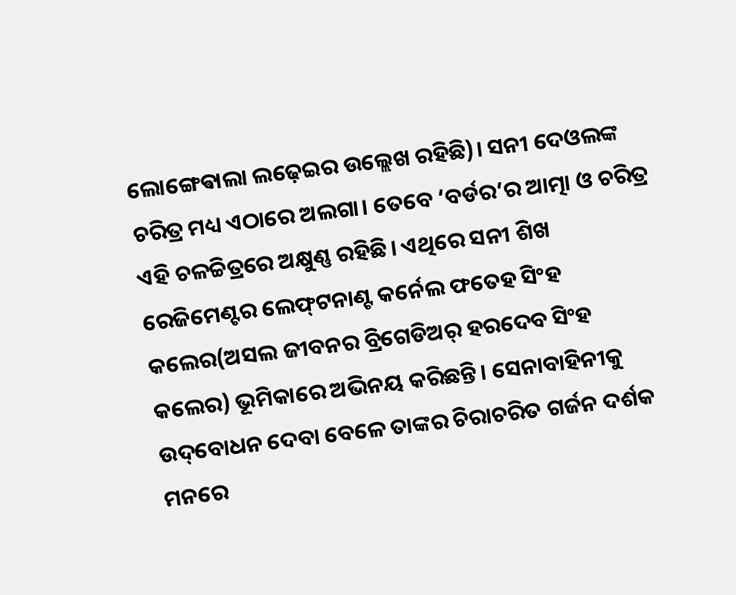ଲୋଙ୍ଗେଵାଲା ଲଢ଼େଇର ଉଲ୍ଲେଖ ରହିଛି)। ସନୀ ଦେଓଲଙ୍କ ଚରିତ୍ର ମଧ୍ୟ ଏଠାରେ ଅଲଗା। ତେବେ ‘ବର୍ଡର’ର ଆତ୍ମା ଓ ଚରିତ୍ର ଏହି ଚଳଚ୍ଚିତ୍ରରେ ଅକ୍ଷୁଣ୍ଣ ରହିଛି। ଏଥିରେ ସନୀ ଶିଖ ରେଜିମେଣ୍ଟର ଲେଫ୍‌ଟନାଣ୍ଟ କର୍ନେଲ ଫତେହ ସିଂହ କଲେର(ଅସଲ ଜୀବନର ବ୍ରିଗେଡିଅର୍‌ ହରଦେବ ସିଂହ କଲେର) ଭୂମିକାରେ ଅଭିନୟ କରିଛନ୍ତି। ସେନାବାହିନୀକୁ ଉଦ୍‌ବୋଧନ ଦେବା ବେଳେ ତାଙ୍କର ଚିରାଚରିତ ଗର୍ଜନ ଦର୍ଶକ ମନରେ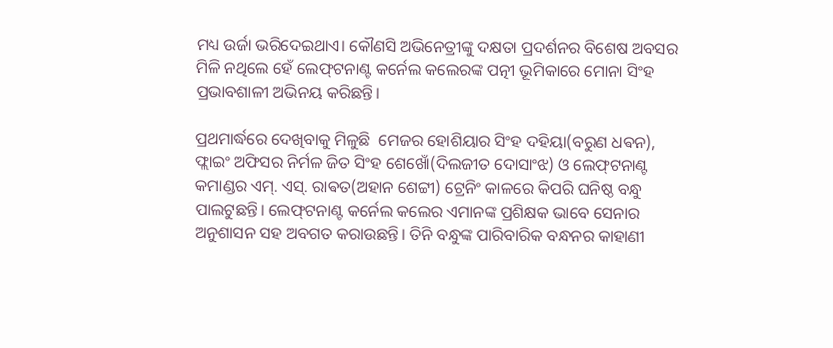ମଧ୍ୟ ଉର୍ଜା ଭରିଦେଇଥାଏ। କୌଣସି ଅଭିନେତ୍ରୀଙ୍କୁ ଦକ୍ଷତା ପ୍ରଦର୍ଶନର ବିଶେଷ ଅବସର ମିଳି ନଥିଲେ ହେଁ ଲେଫ୍‌ଟନାଣ୍ଟ କର୍ନେଲ କଲେରଙ୍କ ପତ୍ନୀ ଭୂମିକାରେ ମୋନା ସିଂହ ପ୍ରଭାବଶାଳୀ ଅଭିନୟ କରିଛନ୍ତି।

ପ୍ରଥମାର୍ଦ୍ଧରେ ଦେଖିବାକୁ ମିଳୁଛି  ମେଜର ହୋଶିୟାର ସିଂହ ଦହିୟା(ବରୁଣ ଧଵନ), ଫ୍ଲାଇଂ ଅଫିସର ନିର୍ମଳ ଜିତ ସିଂହ ଶେଖୋଁ(ଦିଲଜୀତ ଦୋସାଂଝ) ଓ ଲେଫ୍‌ଟନାଣ୍ଟ କମାଣ୍ଡର ଏମ୍‌. ଏସ୍‌. ରାଵତ(ଅହାନ ଶେଟ୍ଟୀ) ଟ୍ରେନିଂ କାଳରେ କିପରି ଘନିଷ୍ଠ ବନ୍ଧୁ ପାଲଟୁଛନ୍ତି। ଲେଫ୍‌ଟନାଣ୍ଟ କର୍ନେଲ କଲେର ଏମାନଙ୍କ ପ୍ରଶିକ୍ଷକ ଭାବେ ସେନାର ଅନୁଶାସନ ସହ ଅବଗତ କରାଉଛନ୍ତି। ତିନି ବନ୍ଧୁଙ୍କ ପାରିବାରିକ ବନ୍ଧନର କାହାଣୀ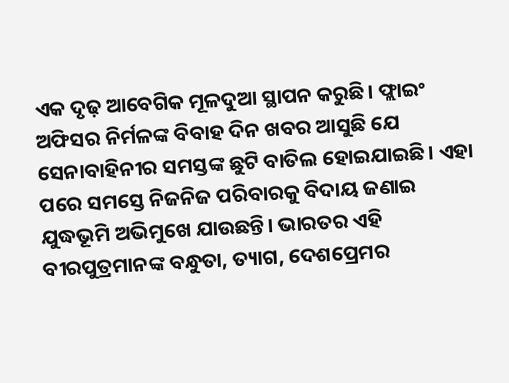ଏକ ଦୃଢ଼ ଆବେଗିକ ମୂଳଦୁଆ ସ୍ଥାପନ କରୁଛି। ଫ୍ଲାଇଂ ଅଫିସର ନିର୍ମଳଙ୍କ ବିବାହ ଦିନ ଖବର ଆସୁଛି ଯେ ସେନାବାହିନୀର ସମସ୍ତଙ୍କ ଛୁଟି ବାତିଲ ହୋଇଯାଇଛି। ଏହା ପରେ ସମସ୍ତେ ନିଜନିଜ ପରିବାରକୁ ବିଦାୟ ଜଣାଇ ଯୁଦ୍ଧଭୂମି ଅଭିମୁଖେ ଯାଉଛନ୍ତି। ଭାରତର ଏହି ବୀରପୁତ୍ରମାନଙ୍କ ବନ୍ଧୁତା, ତ୍ୟାଗ, ଦେଶପ୍ରେମର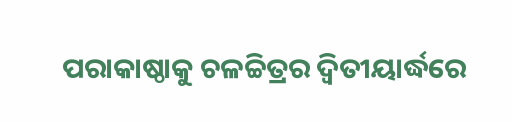ପରାକାଷ୍ଠାକୁ ଚଳଚ୍ଚିତ୍ରର ଦ୍ବିତୀୟାର୍ଦ୍ଧରେ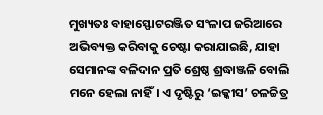ମୁଖ୍ୟତଃ ବାହାସ୍ଫୋଟରଞ୍ଜିତ ସଂଳାପ ଜରିଆରେ ଅଭିବ୍ୟକ୍ତ କରିବାକୁ ଚେଷ୍ଟା କରାଯାଇଛି, ଯାହା ସେମାନଙ୍କ ବଳିଦାନ ପ୍ରତି ଶ୍ରେଷ୍ଠ ଶ୍ରଦ୍ଧାଞ୍ଜଳି ବୋଲି ମନେ ହେଲା ନାହିଁ। ଏ ଦୃଷ୍ଟିରୁ ‘ଇକ୍କୀସ’ ଚଳଚ୍ଚିତ୍ର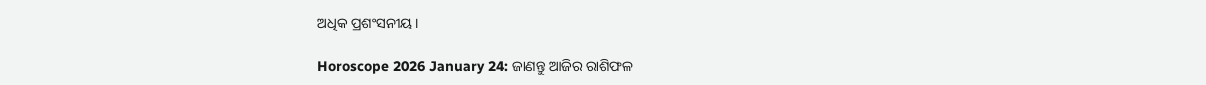ଅଧିକ ପ୍ରଶଂସନୀୟ।

Horoscope 2026 January 24: ଜାଣନ୍ତୁ ଆଜିର ରାଶିଫଳ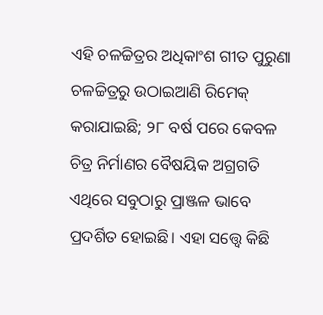ଏହି ଚଳଚ୍ଚିତ୍ରର ଅଧିକାଂଶ ଗୀତ ପୁରୁଣା ଚଳଚ୍ଚିତ୍ରରୁ ଉଠାଇଆଣି ରିମେକ୍ କରାଯାଇଛି; ୨୮ ବର୍ଷ ପରେ କେବଳ ଚିତ୍ର ନିର୍ମାଣର ବୈଷୟିକ ଅଗ୍ରଗତି ଏଥିରେ ସବୁଠାରୁ ପ୍ରାଞ୍ଜଳ ଭାବେ ପ୍ରଦର୍ଶିତ ହୋଇଛି। ଏହା ସତ୍ତ୍ବେ କିଛି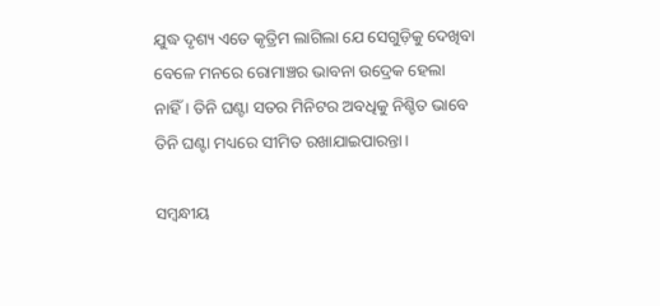ଯୁଦ୍ଧ ଦୃଶ୍ୟ ଏତେ କୃତ୍ରିମ ଲାଗିଲା ଯେ ସେଗୁଡ଼ିକୁ ଦେଖିବା ବେଳେ ମନରେ ରୋମାଞ୍ଚର ଭାବନା ଉଦ୍ରେକ ହେଲା ନାହିଁ। ତିନି ଘଣ୍ଟା ସତର ମିନିଟର ଅବଧିକୁ ନିଶ୍ଚିତ ଭାବେ ତିନି ଘଣ୍ଟା ମଧ୍ୟରେ ସୀମିତ ରଖାଯାଇପାରନ୍ତା।

ସମ୍ବନ୍ଧୀୟ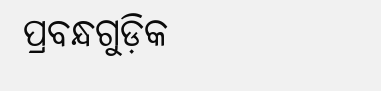ପ୍ରବନ୍ଧଗୁଡ଼ିକ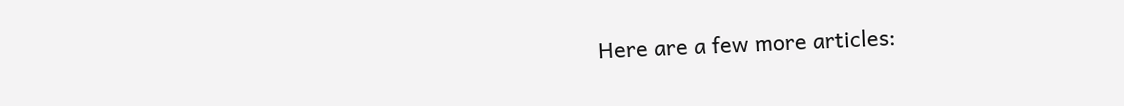Here are a few more articles: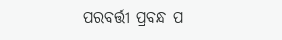ପରବର୍ତ୍ତୀ ପ୍ରବନ୍ଧ ପ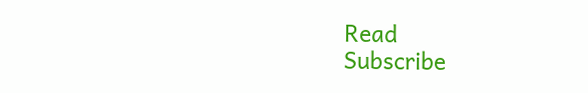Read
Subscribe